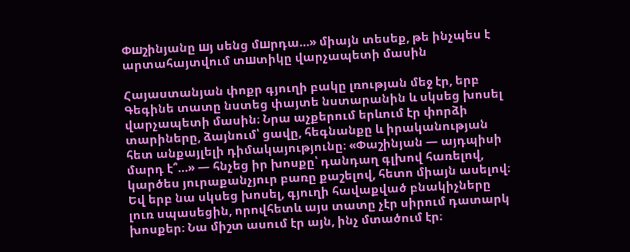Փшշինյանը шյ սենց մшրդա…» միայն տեսեք, թե ինչպես է արտահայտվում տшտիկը վարչապետի մասին

Հայաստանյան փոքր գյուղի բակը լռության մեջ էր, երբ Գեգինե տատը նստեց փայտե նստարանին և սկսեց խոսել վարչապետի մասին։ Նրա աչքերում երևում էր փորձի տարիները, ձայնում՝ ցավը, հեգնանքը և իրականության հետ անքայլելի դիմակայությունը։ «Փաշինյան — այդպիսի մարդ է՞…» — հնչեց իր խոսքը՝ դանդաղ գլխով հառելով, կարծես յուրաքանչյուր բառը քաշելով, հետո միայն ասելով։ Եվ երբ նա սկսեց խոսել, գյուղի հավաքված բնակիչները լուռ սպասեցին, որովհետև այս տատը չէր սիրում դատարկ խոսքեր։ Նա միշտ ասում էր այն, ինչ մտածում էր։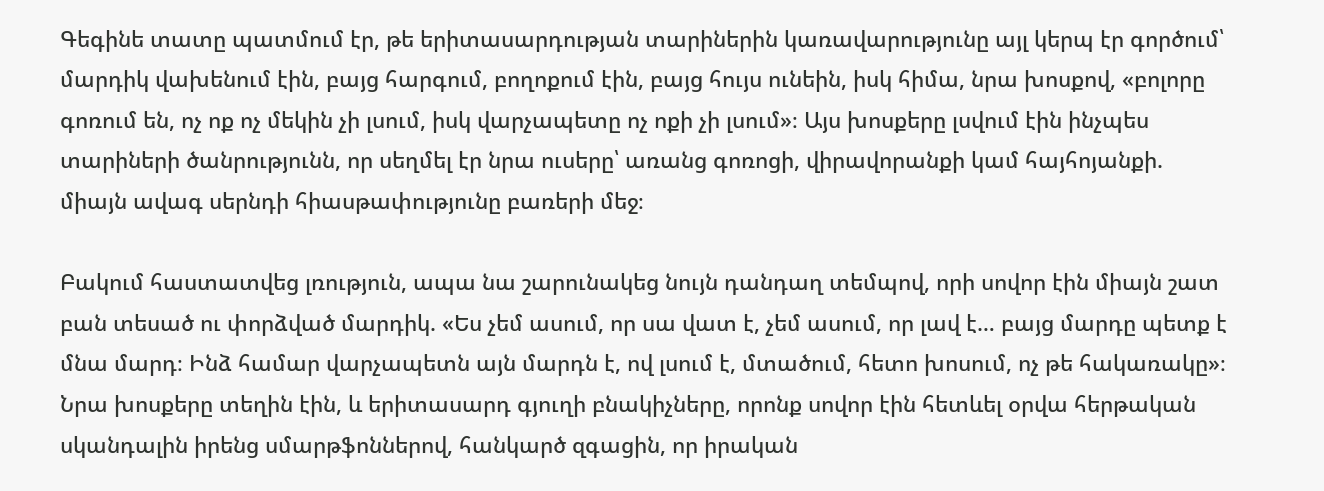Գեգինե տատը պատմում էր, թե երիտասարդության տարիներին կառավարությունը այլ կերպ էր գործում՝ մարդիկ վախենում էին, բայց հարգում, բողոքում էին, բայց հույս ունեին, իսկ հիմա, նրա խոսքով, «բոլորը գոռում են, ոչ ոք ոչ մեկին չի լսում, իսկ վարչապետը ոչ ոքի չի լսում»։ Այս խոսքերը լսվում էին ինչպես տարիների ծանրությունն, որ սեղմել էր նրա ուսերը՝ առանց գոռոցի, վիրավորանքի կամ հայհոյանքի. միայն ավագ սերնդի հիասթափությունը բառերի մեջ։

Բակում հաստատվեց լռություն, ապա նա շարունակեց նույն դանդաղ տեմպով, որի սովոր էին միայն շատ բան տեսած ու փորձված մարդիկ. «Ես չեմ ասում, որ սա վատ է, չեմ ասում, որ լավ է… բայց մարդը պետք է մնա մարդ։ Ինձ համար վարչապետն այն մարդն է, ով լսում է, մտածում, հետո խոսում, ոչ թե հակառակը»։ Նրա խոսքերը տեղին էին, և երիտասարդ գյուղի բնակիչները, որոնք սովոր էին հետևել օրվա հերթական սկանդալին իրենց սմարթֆոններով, հանկարծ զգացին, որ իրական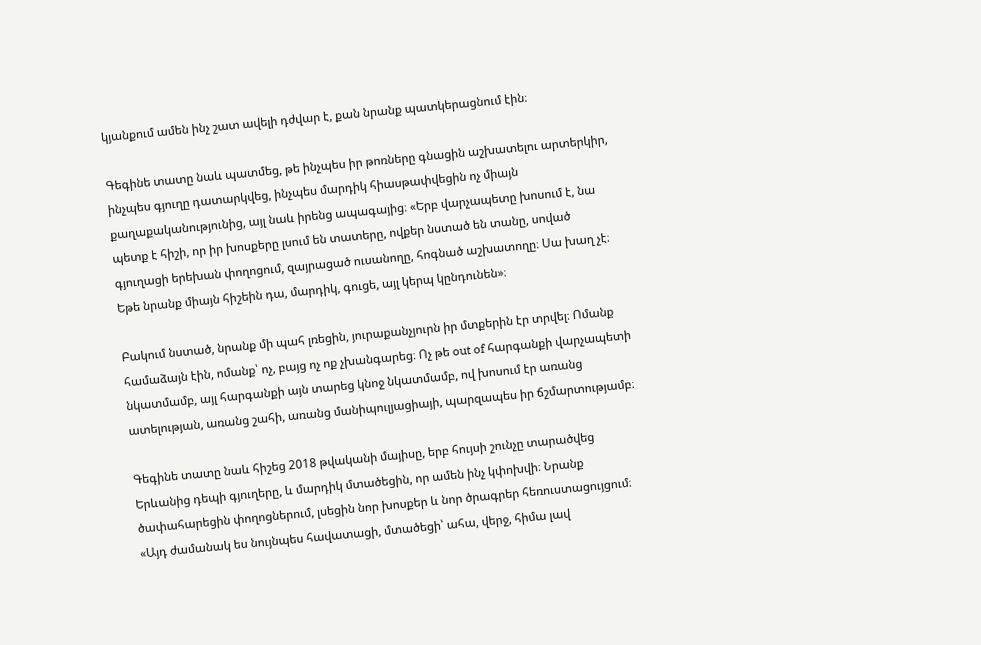կյանքում ամեն ինչ շատ ավելի դժվար է, քան նրանք պատկերացնում էին։

Գեգինե տատը նաև պատմեց, թե ինչպես իր թոռները գնացին աշխատելու արտերկիր, ինչպես գյուղը դատարկվեց, ինչպես մարդիկ հիասթափվեցին ոչ միայն քաղաքականությունից, այլ նաև իրենց ապագայից։ «Երբ վարչապետը խոսում է, նա պետք է հիշի, որ իր խոսքերը լսում են տատերը, ովքեր նստած են տանը, սոված գյուղացի երեխան փողոցում, զայրացած ուսանողը, հոգնած աշխատողը։ Սա խաղ չէ։ Եթե նրանք միայն հիշեին դա, մարդիկ, գուցե, այլ կերպ կընդունեն»։

Բակում նստած, նրանք մի պահ լռեցին, յուրաքանչյուրն իր մտքերին էր տրվել։ Ոմանք համաձայն էին, ոմանք՝ ոչ, բայց ոչ ոք չխանգարեց։ Ոչ թե out of հարգանքի վարչապետի նկատմամբ, այլ հարգանքի այն տարեց կնոջ նկատմամբ, ով խոսում էր առանց ատելության, առանց շահի, առանց մանիպուլյացիայի, պարզապես իր ճշմարտությամբ։

Գեգինե տատը նաև հիշեց 2018 թվականի մայիսը, երբ հույսի շունչը տարածվեց Երևանից դեպի գյուղերը, և մարդիկ մտածեցին, որ ամեն ինչ կփոխվի։ Նրանք ծափահարեցին փողոցներում, լսեցին նոր խոսքեր և նոր ծրագրեր հեռուստացույցում։ «Այդ ժամանակ ես նույնպես հավատացի, մտածեցի՝ ահա, վերջ, հիմա լավ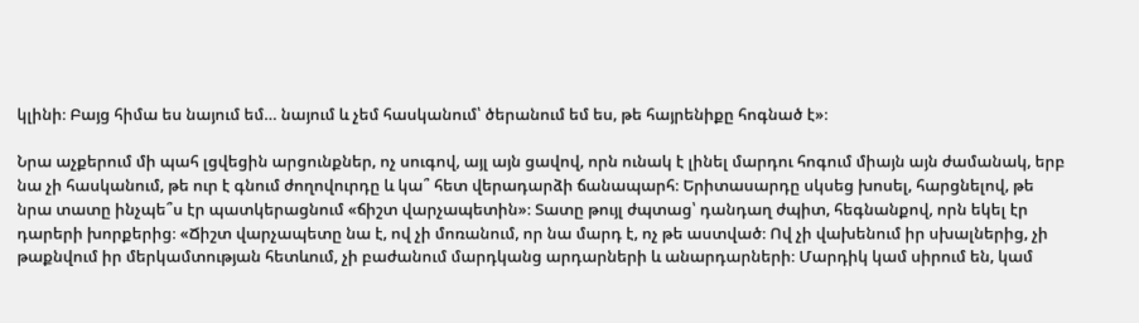կլինի։ Բայց հիմա ես նայում եմ… նայում և չեմ հասկանում՝ ծերանում եմ ես, թե հայրենիքը հոգնած է»։

Նրա աչքերում մի պահ լցվեցին արցունքներ, ոչ սուգով, այլ այն ցավով, որն ունակ է լինել մարդու հոգում միայն այն ժամանակ, երբ նա չի հասկանում, թե ուր է գնում ժողովուրդը և կա՞ հետ վերադարձի ճանապարհ։ Երիտասարդը սկսեց խոսել, հարցնելով, թե նրա տատը ինչպե՞ս էր պատկերացնում «ճիշտ վարչապետին»։ Տատը թույլ ժպտաց՝ դանդաղ ժպիտ, հեգնանքով, որն եկել էր դարերի խորքերից։ «Ճիշտ վարչապետը նա է, ով չի մոռանում, որ նա մարդ է, ոչ թե աստված։ Ով չի վախենում իր սխալներից, չի թաքնվում իր մերկամտության հետևում, չի բաժանում մարդկանց արդարների և անարդարների։ Մարդիկ կամ սիրում են, կամ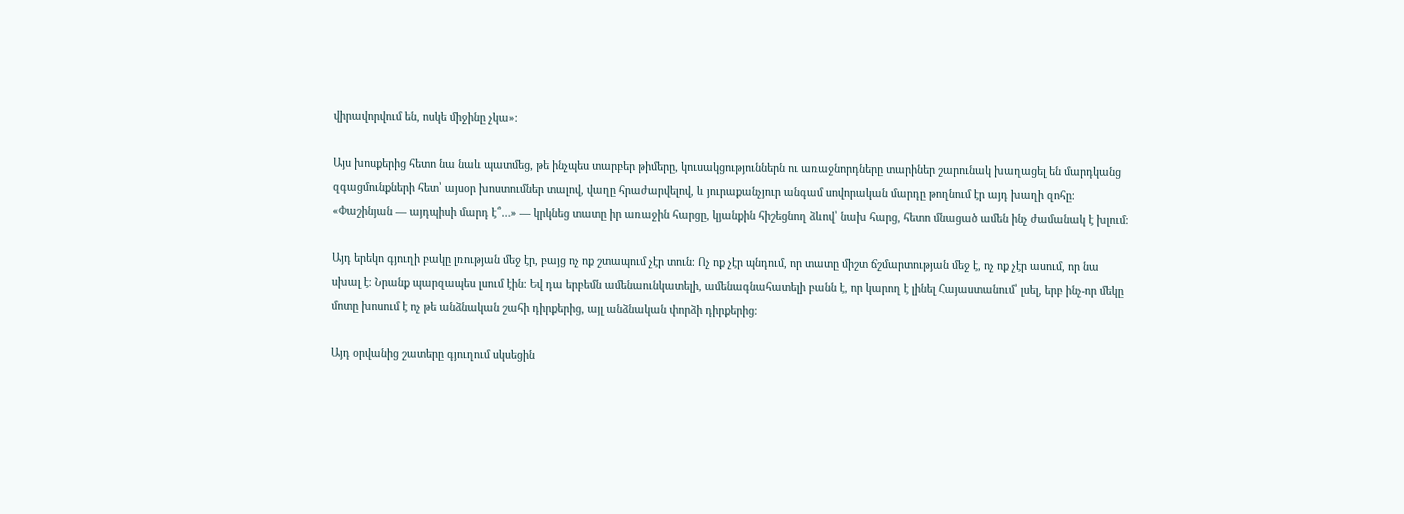վիրավորվում են, ոսկե միջինը չկա»։

Այս խոսքերից հետո նա նաև պատմեց, թե ինչպես տարբեր թիմերը, կուսակցություններն ու առաջնորդները տարիներ շարունակ խաղացել են մարդկանց զգացմունքների հետ՝ այսօր խոստումներ տալով, վաղը հրաժարվելով, և յուրաքանչյուր անգամ սովորական մարդը թողնում էր այդ խաղի զոհը։ «Փաշինյան — այդպիսի մարդ է՞…» — կրկնեց տատը իր առաջին հարցը, կյանքին հիշեցնող ձևով՝ նախ հարց, հետո մնացած ամեն ինչ ժամանակ է խլում։

Այդ երեկո գյուղի բակը լռության մեջ էր, բայց ոչ ոք շտապում չէր տուն։ Ոչ ոք չէր պնդում, որ տատը միշտ ճշմարտության մեջ է, ոչ ոք չէր ասում, որ նա սխալ է։ Նրանք պարզապես լսում էին։ Եվ դա երբեմն ամենաունկատելի, ամենագնահատելի բանն է, որ կարող է լինել Հայաստանում՝ լսել, երբ ինչ-որ մեկը մոտը խոսում է ոչ թե անձնական շահի դիրքերից, այլ անձնական փորձի դիրքերից։

Այդ օրվանից շատերը գյուղում սկսեցին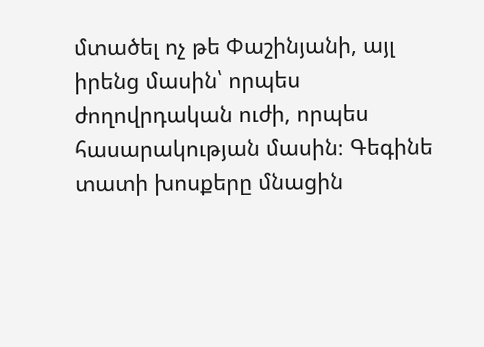մտածել ոչ թե Փաշինյանի, այլ իրենց մասին՝ որպես ժողովրդական ուժի, որպես հասարակության մասին։ Գեգինե տատի խոսքերը մնացին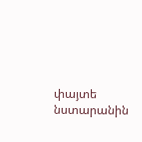փայտե նստարանին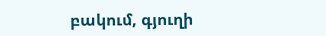բակում, գյուղի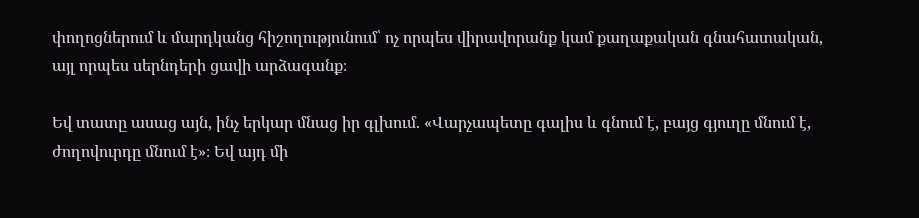փողոցներում և մարդկանց հիշողությունում՝ ոչ որպես վիրավորանք կամ քաղաքական գնահատական, այլ որպես սերնդերի ցավի արձագանք։

Եվ տատը ասաց այն, ինչ երկար մնաց իր գլխում. «Վարչապետը գալիս և գնում է, բայց գյուղը մնում է, ժողովուրդը մնում է»։ Եվ այդ մի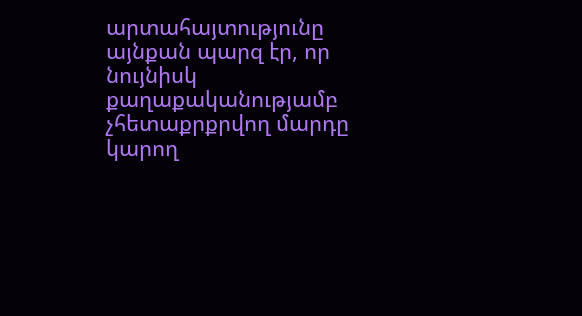արտահայտությունը այնքան պարզ էր, որ նույնիսկ քաղաքականությամբ չհետաքրքրվող մարդը կարող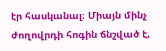էր հասկանալ։ Միայն մինչ ժողովրդի հոգին ճնշված է,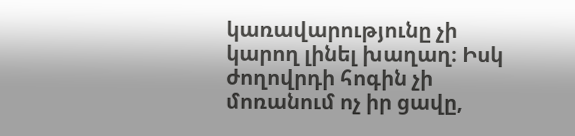կառավարությունը չի կարող լինել խաղաղ։ Իսկ ժողովրդի հոգին չի մոռանում ոչ իր ցավը,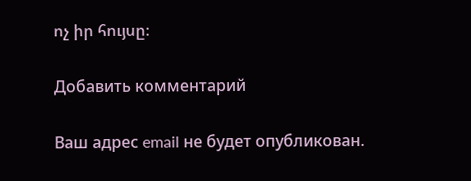ոչ իր հույսը։

Добавить комментарий

Ваш адрес email не будет опубликован.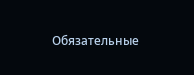Обязательные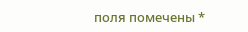поля помечены *